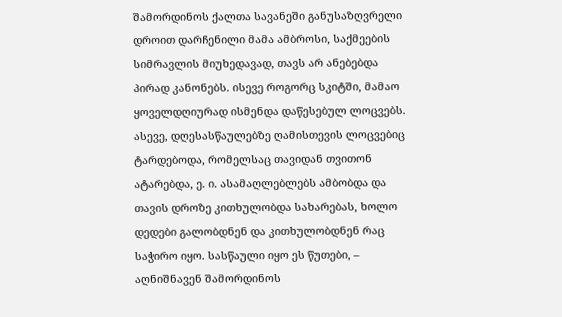შამორდინოს ქალთა სავანეში განუსაზღვრელი დროით დარჩენილი მამა ამბროსი, საქმეების სიმრავლის მიუხედავად, თავს არ ანებებდა პირად კანონებს. ისევე როგორც სკიტში, მამაო ყოველდღიურად ისმენდა დაწესებულ ლოცვებს. ასევე, დღესასწაულებზე ღამისთევის ლოცვებიც ტარდებოდა, რომელსაც თავიდან თვითონ ატარებდა, ე. ი. ასამაღლებლებს ამბობდა და თავის დროზე კითხულობდა სახარებას, ხოლო დედები გალობდნენ და კითხულობდნენ რაც საჭირო იყო. სასწაული იყო ეს წუთები, – აღნიშნავენ შამორდინოს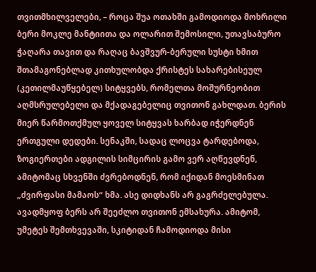თვითმხილველები, – როცა შუა ოთახში გამოდიოდა მოხრილი ბერი მოკლე მანტიითა და ოლარით შემოსილი, უთავსაბურო ჭაღარა თავით და რაღაც ბავშვურ-ბერული სუსტი ხმით შთამაგონებლად კითხულობდა ქრისტეს სახარებისეულ (კეთილმაუწყებელ) სიტყვებს, რომელთა მოშურნეობით აღმსრულებელი და მქადაგებელიც თვითონ გახლდათ. ბერის მიერ წარმოთქმულ ყოველ სიტყვას ხარბად იჭერდნენ ერთგული დედები. სენაკში, სადაც ლოცვა ტარდებოდა, ზოგიერთები ადგილის სიმცირის გამო ვერ აღწევდნენ, ამიტომაც სხვენში ძვრებოდნენ, რომ იქიდან მოესმინათ „ძვირფასი მამაოს“ ხმა. ასე დიდხანს არ გაგრძელებულა. ავადმყოფ ბერს არ შეეძლო თვითონ ემსახურა. ამიტომ, უმეტეს შემთხვევაში, სკიტიდან ჩამოდიოდა მისი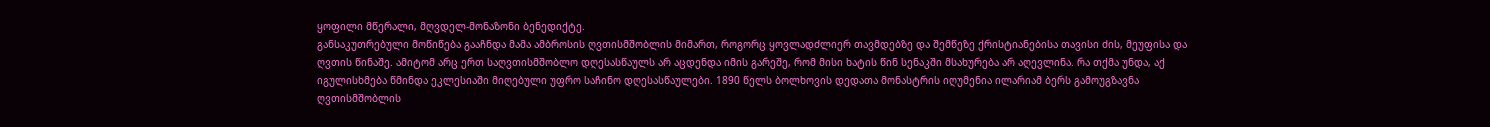ყოფილი მწერალი, მღვდელ-მონაზონი ბენედიქტე.
განსაკუთრებული მოწიწება გააჩნდა მამა ამბროსის ღვთისმშობლის მიმართ, როგორც ყოვლადძლიერ თავმდებზე და შემწეზე ქრისტიანებისა თავისი ძის, მეუფისა და ღვთის წინაშე. ამიტომ არც ერთ საღვთისმშობლო დღესასწაულს არ აცდენდა იმის გარეშე, რომ მისი ხატის წინ სენაკში მსახურება არ აღევლინა. რა თქმა უნდა, აქ იგულისხმება წმინდა ეკლესიაში მიღებული უფრო საჩინო დღესასწაულები. 1890 წელს ბოლხოვის დედათა მონასტრის იღუმენია ილარიამ ბერს გამოუგზავნა ღვთისმშობლის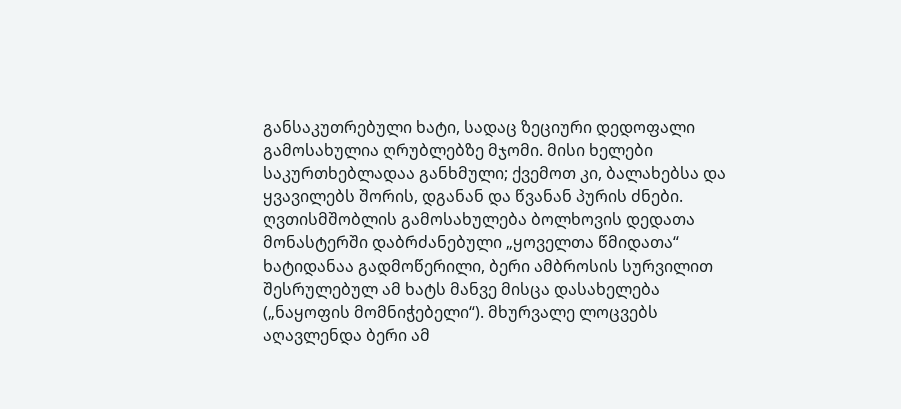განსაკუთრებული ხატი, სადაც ზეციური დედოფალი გამოსახულია ღრუბლებზე მჯომი. მისი ხელები საკურთხებლადაა განხმული; ქვემოთ კი, ბალახებსა და ყვავილებს შორის, დგანან და წვანან პურის ძნები. ღვთისმშობლის გამოსახულება ბოლხოვის დედათა მონასტერში დაბრძანებული „ყოველთა წმიდათა“ ხატიდანაა გადმოწერილი, ბერი ამბროსის სურვილით შესრულებულ ამ ხატს მანვე მისცა დასახელება („ნაყოფის მომნიჭებელი“). მხურვალე ლოცვებს აღავლენდა ბერი ამ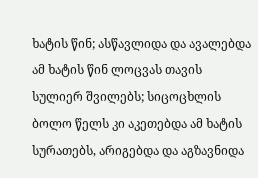ხატის წინ; ასწავლიდა და ავალებდა ამ ხატის წინ ლოცვას თავის სულიერ შვილებს; სიცოცხლის ბოლო წელს კი აკეთებდა ამ ხატის სურათებს, არიგებდა და აგზავნიდა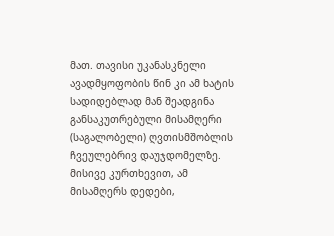მათ. თავისი უკანასკნელი ავადმყოფობის წინ კი ამ ხატის სადიდებლად მან შეადგინა განსაკუთრებული მისამღერი (საგალობელი) ღვთისმშობლის ჩვეულებრივ დაუჯდომელზე. მისივე კურთხევით, ამ მისამღერს დედები,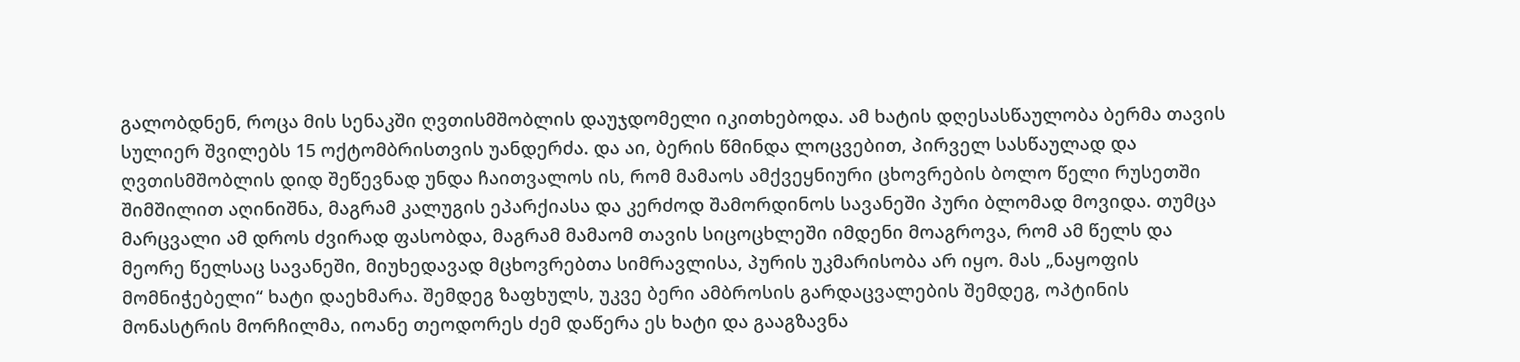გალობდნენ, როცა მის სენაკში ღვთისმშობლის დაუჯდომელი იკითხებოდა. ამ ხატის დღესასწაულობა ბერმა თავის სულიერ შვილებს 15 ოქტომბრისთვის უანდერძა. და აი, ბერის წმინდა ლოცვებით, პირველ სასწაულად და ღვთისმშობლის დიდ შეწევნად უნდა ჩაითვალოს ის, რომ მამაოს ამქვეყნიური ცხოვრების ბოლო წელი რუსეთში შიმშილით აღინიშნა, მაგრამ კალუგის ეპარქიასა და კერძოდ შამორდინოს სავანეში პური ბლომად მოვიდა. თუმცა მარცვალი ამ დროს ძვირად ფასობდა, მაგრამ მამაომ თავის სიცოცხლეში იმდენი მოაგროვა, რომ ამ წელს და მეორე წელსაც სავანეში, მიუხედავად მცხოვრებთა სიმრავლისა, პურის უკმარისობა არ იყო. მას „ნაყოფის მომნიჭებელი“ ხატი დაეხმარა. შემდეგ ზაფხულს, უკვე ბერი ამბროსის გარდაცვალების შემდეგ, ოპტინის მონასტრის მორჩილმა, იოანე თეოდორეს ძემ დაწერა ეს ხატი და გააგზავნა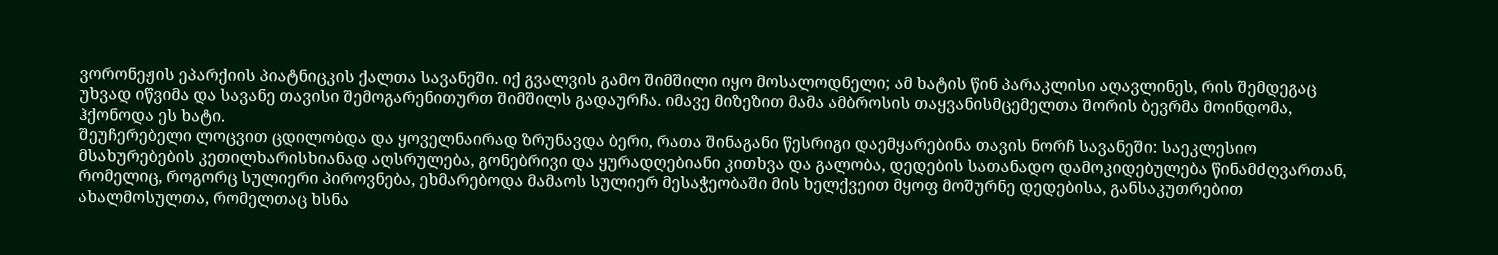ვორონეჟის ეპარქიის პიატნიცკის ქალთა სავანეში. იქ გვალვის გამო შიმშილი იყო მოსალოდნელი; ამ ხატის წინ პარაკლისი აღავლინეს, რის შემდეგაც უხვად იწვიმა და სავანე თავისი შემოგარენითურთ შიმშილს გადაურჩა. იმავე მიზეზით მამა ამბროსის თაყვანისმცემელთა შორის ბევრმა მოინდომა, ჰქონოდა ეს ხატი.
შეუჩერებელი ლოცვით ცდილობდა და ყოველნაირად ზრუნავდა ბერი, რათა შინაგანი წესრიგი დაემყარებინა თავის ნორჩ სავანეში: საეკლესიო მსახურებების კეთილხარისხიანად აღსრულება, გონებრივი და ყურადღებიანი კითხვა და გალობა, დედების სათანადო დამოკიდებულება წინამძღვართან, რომელიც, როგორც სულიერი პიროვნება, ეხმარებოდა მამაოს სულიერ მესაჭეობაში მის ხელქვეით მყოფ მოშურნე დედებისა, განსაკუთრებით ახალმოსულთა, რომელთაც ხსნა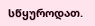სწყუროდათ.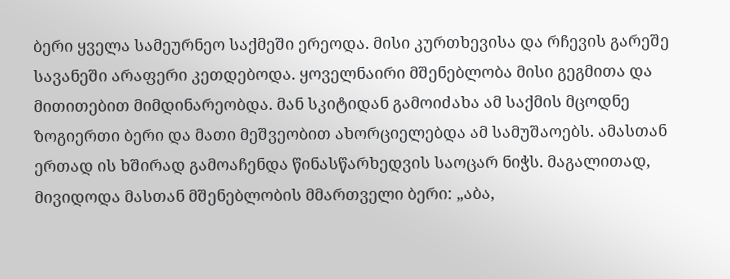ბერი ყველა სამეურნეო საქმეში ერეოდა. მისი კურთხევისა და რჩევის გარეშე სავანეში არაფერი კეთდებოდა. ყოველნაირი მშენებლობა მისი გეგმითა და მითითებით მიმდინარეობდა. მან სკიტიდან გამოიძახა ამ საქმის მცოდნე ზოგიერთი ბერი და მათი მეშვეობით ახორციელებდა ამ სამუშაოებს. ამასთან ერთად ის ხშირად გამოაჩენდა წინასწარხედვის საოცარ ნიჭს. მაგალითად, მივიდოდა მასთან მშენებლობის მმართველი ბერი: „აბა,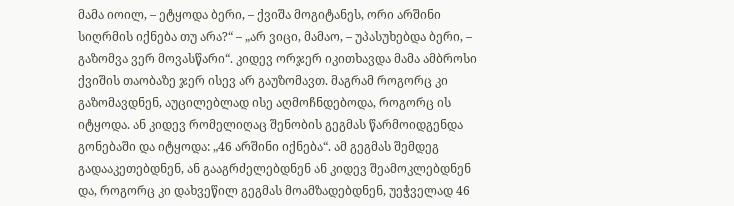მამა იოილ, – ეტყოდა ბერი, – ქვიშა მოგიტანეს, ორი არშინი სიღრმის იქნება თუ არა?“ – „არ ვიცი, მამაო, – უპასუხებდა ბერი, – გაზომვა ვერ მოვასწარი“. კიდევ ორჯერ იკითხავდა მამა ამბროსი ქვიშის თაობაზე ჯერ ისევ არ გაუზომავთ. მაგრამ როგორც კი გაზომავდნენ, აუცილებლად ისე აღმოჩნდებოდა, როგორც ის იტყოდა. ან კიდევ რომელიღაც შენობის გეგმას წარმოიდგენდა გონებაში და იტყოდა: „46 არშინი იქნება“. ამ გეგმას შემდეგ გადააკეთებდნენ, ან გააგრძელებდნენ ან კიდევ შეამოკლებდნენ და, როგორც კი დახვეწილ გეგმას მოამზადებდნენ, უეჭველად 46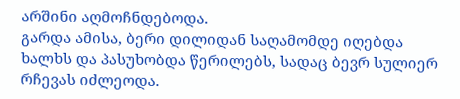არშინი აღმოჩნდებოდა.
გარდა ამისა, ბერი დილიდან საღამომდე იღებდა ხალხს და პასუხობდა წერილებს, სადაც ბევრ სულიერ რჩევას იძლეოდა.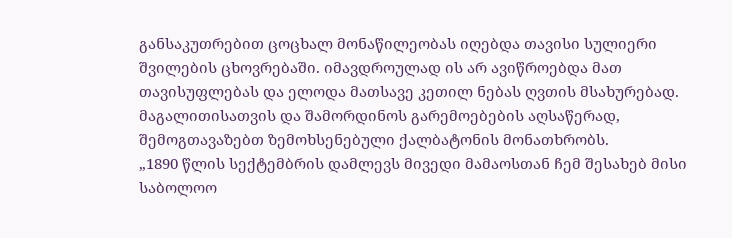განსაკუთრებით ცოცხალ მონაწილეობას იღებდა თავისი სულიერი შვილების ცხოვრებაში. იმავდროულად ის არ ავიწროებდა მათ თავისუფლებას და ელოდა მათსავე კეთილ ნებას ღვთის მსახურებად. მაგალითისათვის და შამორდინოს გარემოებების აღსაწერად, შემოგთავაზებთ ზემოხსენებული ქალბატონის მონათხრობს.
„1890 წლის სექტემბრის დამლევს მივედი მამაოსთან ჩემ შესახებ მისი საბოლოო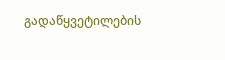გადაწყვეტილების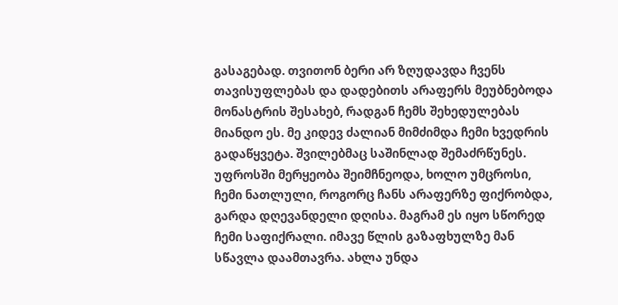გასაგებად. თვითონ ბერი არ ზღუდავდა ჩვენს თავისუფლებას და დადებითს არაფერს მეუბნებოდა მონასტრის შესახებ, რადგან ჩემს შეხედულებას მიანდო ეს. მე კიდევ ძალიან მიმძიმდა ჩემი ხვედრის გადაწყვეტა. შვილებმაც საშინლად შემაძრწუნეს. უფროსში მერყეობა შეიმჩნეოდა, ხოლო უმცროსი, ჩემი ნათლული, როგორც ჩანს არაფერზე ფიქრობდა, გარდა დღევანდელი დღისა. მაგრამ ეს იყო სწორედ ჩემი საფიქრალი. იმავე წლის გაზაფხულზე მან სწავლა დაამთავრა. ახლა უნდა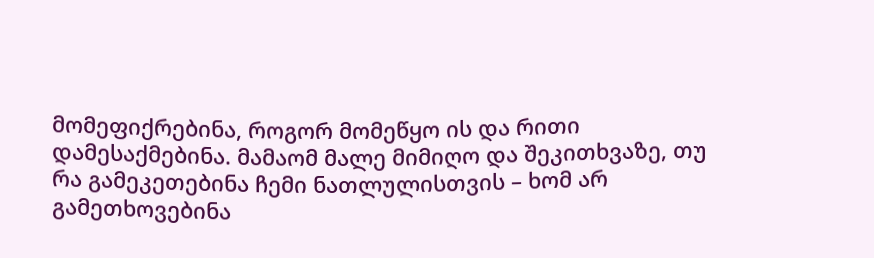მომეფიქრებინა, როგორ მომეწყო ის და რითი დამესაქმებინა. მამაომ მალე მიმიღო და შეკითხვაზე, თუ რა გამეკეთებინა ჩემი ნათლულისთვის – ხომ არ გამეთხოვებინა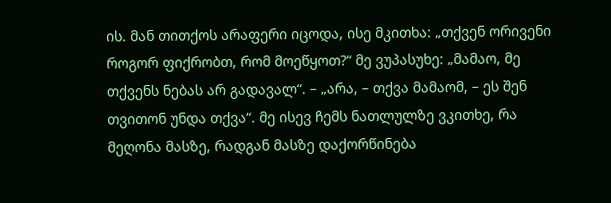ის. მან თითქოს არაფერი იცოდა, ისე მკითხა: „თქვენ ორივენი როგორ ფიქრობთ, რომ მოეწყოთ?“ მე ვუპასუხე: „მამაო, მე თქვენს ნებას არ გადავალ“. – „არა, – თქვა მამაომ, – ეს შენ თვითონ უნდა თქვა“. მე ისევ ჩემს ნათლულზე ვკითხე, რა მეღონა მასზე, რადგან მასზე დაქორწინება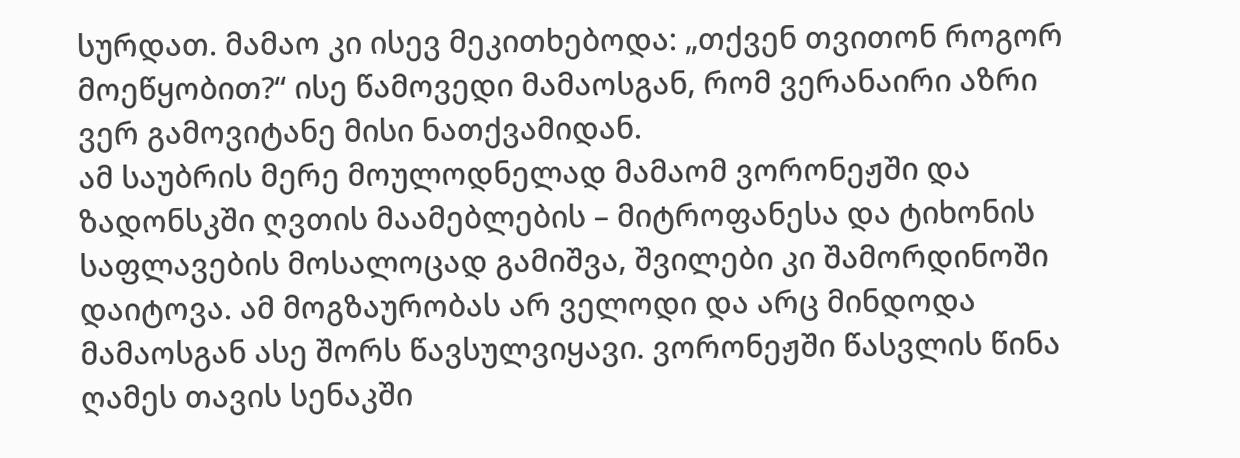სურდათ. მამაო კი ისევ მეკითხებოდა: „თქვენ თვითონ როგორ მოეწყობით?“ ისე წამოვედი მამაოსგან, რომ ვერანაირი აზრი ვერ გამოვიტანე მისი ნათქვამიდან.
ამ საუბრის მერე მოულოდნელად მამაომ ვორონეჟში და ზადონსკში ღვთის მაამებლების – მიტროფანესა და ტიხონის საფლავების მოსალოცად გამიშვა, შვილები კი შამორდინოში დაიტოვა. ამ მოგზაურობას არ ველოდი და არც მინდოდა მამაოსგან ასე შორს წავსულვიყავი. ვორონეჟში წასვლის წინა ღამეს თავის სენაკში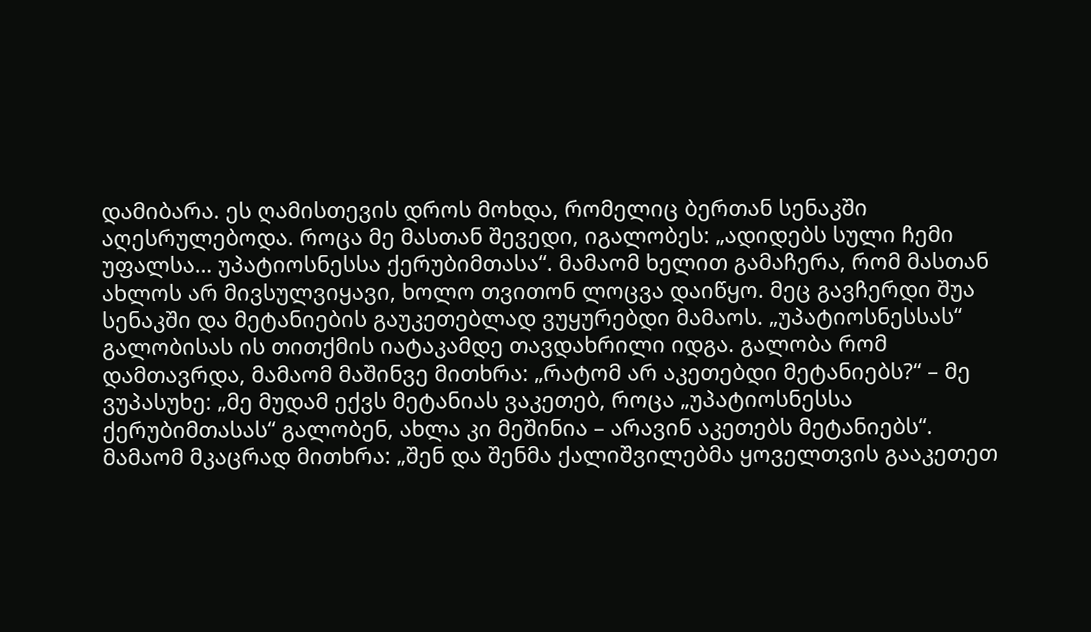დამიბარა. ეს ღამისთევის დროს მოხდა, რომელიც ბერთან სენაკში აღესრულებოდა. როცა მე მასთან შევედი, იგალობეს: „ადიდებს სული ჩემი უფალსა… უპატიოსნესსა ქერუბიმთასა“. მამაომ ხელით გამაჩერა, რომ მასთან ახლოს არ მივსულვიყავი, ხოლო თვითონ ლოცვა დაიწყო. მეც გავჩერდი შუა სენაკში და მეტანიების გაუკეთებლად ვუყურებდი მამაოს. „უპატიოსნესსას“ გალობისას ის თითქმის იატაკამდე თავდახრილი იდგა. გალობა რომ დამთავრდა, მამაომ მაშინვე მითხრა: „რატომ არ აკეთებდი მეტანიებს?“ – მე ვუპასუხე: „მე მუდამ ექვს მეტანიას ვაკეთებ, როცა „უპატიოსნესსა ქერუბიმთასას“ გალობენ, ახლა კი მეშინია – არავინ აკეთებს მეტანიებს“. მამაომ მკაცრად მითხრა: „შენ და შენმა ქალიშვილებმა ყოველთვის გააკეთეთ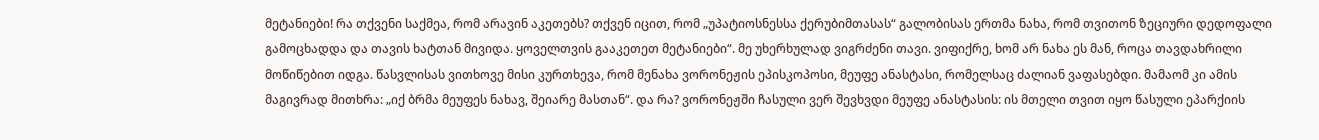მეტანიები! რა თქვენი საქმეა, რომ არავინ აკეთებს? თქვენ იცით, რომ „უპატიოსნესსა ქერუბიმთასას“ გალობისას ერთმა ნახა, რომ თვითონ ზეციური დედოფალი გამოცხადდა და თავის ხატთან მივიდა. ყოველთვის გააკეთეთ მეტანიები“. მე უხერხულად ვიგრძენი თავი. ვიფიქრე, ხომ არ ნახა ეს მან, როცა თავდახრილი მოწიწებით იდგა. წასვლისას ვითხოვე მისი კურთხევა, რომ მენახა ვორონეჟის ეპისკოპოსი, მეუფე ანასტასი, რომელსაც ძალიან ვაფასებდი. მამაომ კი ამის მაგივრად მითხრა: „იქ ბრმა მეუფეს ნახავ, შეიარე მასთან“. და რა? ვორონეჟში ჩასული ვერ შევხვდი მეუფე ანასტასის: ის მთელი თვით იყო წასული ეპარქიის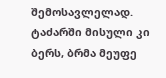შემოსავლელად. ტაძარში მისული კი ბერს, ბრმა მეუფე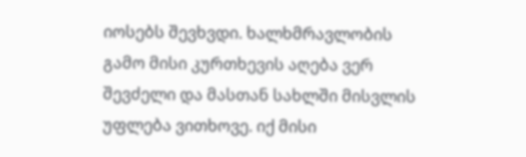იოსებს შევხვდი. ხალხმრავლობის გამო მისი კურთხევის აღება ვერ შევძელი და მასთან სახლში მისვლის უფლება ვითხოვე. იქ მისი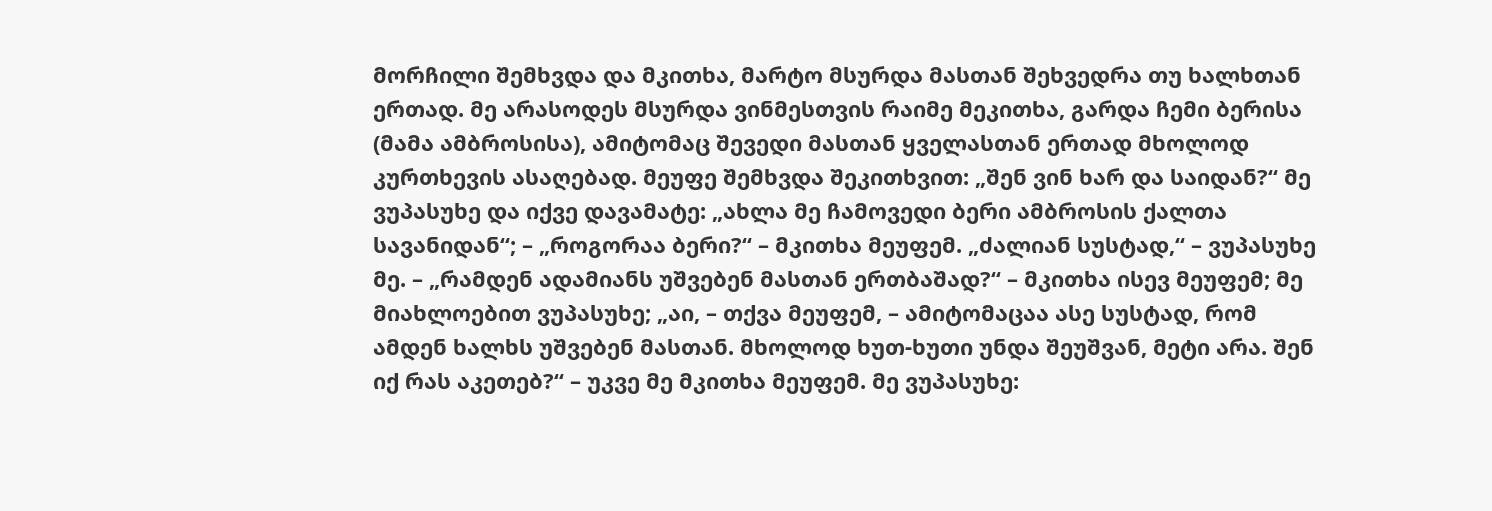მორჩილი შემხვდა და მკითხა, მარტო მსურდა მასთან შეხვედრა თუ ხალხთან ერთად. მე არასოდეს მსურდა ვინმესთვის რაიმე მეკითხა, გარდა ჩემი ბერისა (მამა ამბროსისა), ამიტომაც შევედი მასთან ყველასთან ერთად მხოლოდ კურთხევის ასაღებად. მეუფე შემხვდა შეკითხვით: „შენ ვინ ხარ და საიდან?“ მე ვუპასუხე და იქვე დავამატე: „ახლა მე ჩამოვედი ბერი ამბროსის ქალთა სავანიდან“; – „როგორაა ბერი?“ – მკითხა მეუფემ. „ძალიან სუსტად,“ – ვუპასუხე მე. – „რამდენ ადამიანს უშვებენ მასთან ერთბაშად?“ – მკითხა ისევ მეუფემ; მე მიახლოებით ვუპასუხე; „აი, – თქვა მეუფემ, – ამიტომაცაა ასე სუსტად, რომ ამდენ ხალხს უშვებენ მასთან. მხოლოდ ხუთ-ხუთი უნდა შეუშვან, მეტი არა. შენ იქ რას აკეთებ?“ – უკვე მე მკითხა მეუფემ. მე ვუპასუხე: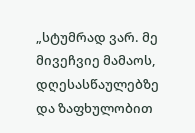„სტუმრად ვარ. მე მივეჩვიე მამაოს, დღესასწაულებზე და ზაფხულობით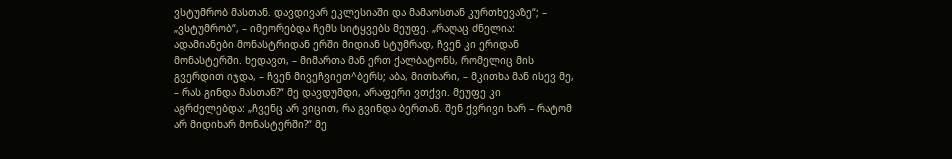ვსტუმრობ მასთან. დავდივარ ეკლესიაში და მამაოსთან კურთხევაზე“; – „ვსტუმრობ“, – იმეორებდა ჩემს სიტყვებს მეუფე. „რაღაც ძნელია: ადამიანები მონასტრიდან ერში მიდიან სტუმრად, ჩვენ კი ერიდან მონასტერში. ხედავთ, – მიმართა მან ერთ ქალბატონს, რომელიც მის გვერდით იჯდა, – ჩვენ მივეჩვიეთ^ბერს; აბა, მითხარი, – მკითხა მან ისევ მე, – რას გინდა მასთან?“ მე დავდუმდი, არაფერი ვთქვი. მეუფე კი აგრძელებდა: „ჩვენც არ ვიცით, რა გვინდა ბერთან. შენ ქვრივი ხარ – რატომ არ მიდიხარ მონასტერში?“ მე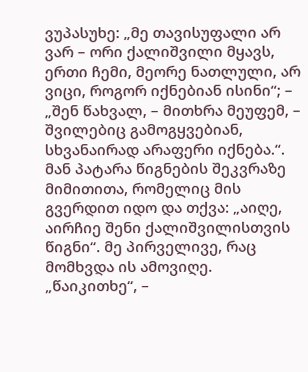ვუპასუხე: „მე თავისუფალი არ ვარ – ორი ქალიშვილი მყავს, ერთი ჩემი, მეორე ნათლული, არ ვიცი, როგორ იქნებიან ისინი“; – „შენ წახვალ, – მითხრა მეუფემ, – შვილებიც გამოგყვებიან, სხვანაირად არაფერი იქნება.“. მან პატარა წიგნების შეკვრაზე მიმითითა, რომელიც მის გვერდით იდო და თქვა: „აიღე, აირჩიე შენი ქალიშვილისთვის წიგნი“. მე პირველივე, რაც მომხვდა ის ამოვიღე. „წაიკითხე“, –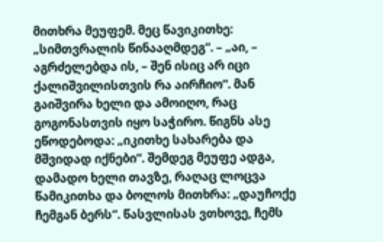მითხრა მეუფემ. მეც წავიკითხე: „სიმთვრალის წინააღმდეგ“. – „აი, – აგრძელებდა ის, – შენ ისიც არ იცი ქალიშვილისთვის რა აირჩიო“. მან გაიშვირა ხელი და ამოიღო, რაც გოგონასთვის იყო საჭირო. წიგნს ასე ეწოდებოდა: „იკითხე სახარება და მშვიდად იქნები“. შემდეგ მეუფე ადგა, დამადო ხელი თავზე, რაღაც ლოცვა წამიკითხა და ბოლოს მითხრა: „დაუჩოქე ჩემგან ბერს“. წასვლისას ვთხოვე, ჩემს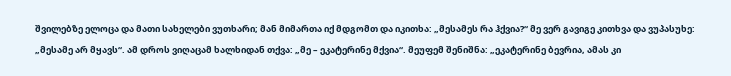შვილებზე ელოცა და მათი სახელები ვუთხარი; მან მიმართა იქ მდგომთ და იკითხა: „მესამეს რა ჰქვია?“ მე ვერ გავიგე კითხვა და ვუპასუხე: „მესამე არ მყავს“. ამ დროს ვიღაცამ ხალხიდან თქვა: „მე – ეკატერინე მქვია“. მეუფემ შენიშნა: „ეკატერინე ბევრია, ამას კი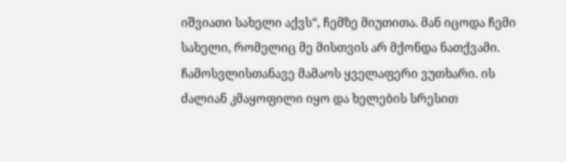იშვიათი სახელი აქვს“, ჩემზე მიუთითა. მან იცოდა ჩემი სახელი, რომელიც მე მისთვის არ მქონდა ნათქვამი. ჩამოსვლისთანავე მამაოს ყველაფერი ვუთხარი. ის ძალიან კმაყოფილი იყო და ხელების სრესით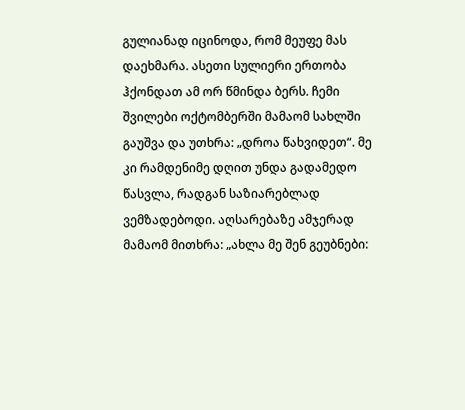გულიანად იცინოდა, რომ მეუფე მას დაეხმარა. ასეთი სულიერი ერთობა ჰქონდათ ამ ორ წმინდა ბერს. ჩემი შვილები ოქტომბერში მამაომ სახლში გაუშვა და უთხრა: „დროა წახვიდეთ“. მე კი რამდენიმე დღით უნდა გადამედო წასვლა, რადგან საზიარებლად ვემზადებოდი. აღსარებაზე ამჯერად მამაომ მითხრა: „ახლა მე შენ გეუბნები: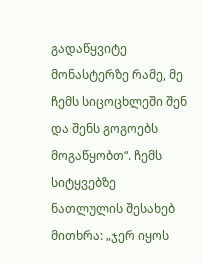გადაწყვიტე მონასტერზე რამე, მე ჩემს სიცოცხლეში შენ და შენს გოგოებს მოგაწყობთ“. ჩემს სიტყვებზე ნათლულის შესახებ მითხრა: „ჯერ იყოს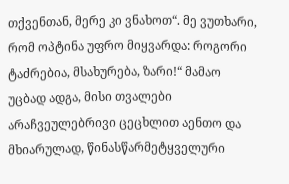თქვენთან, მერე კი ვნახოთ“. მე ვუთხარი, რომ ოპტინა უფრო მიყვარდა: როგორი ტაძრებია, მსახურება, ზარი!“ მამაო უცბად ადგა, მისი თვალები არაჩვეულებრივი ცეცხლით აენთო და მხიარულად, წინასწარმეტყველური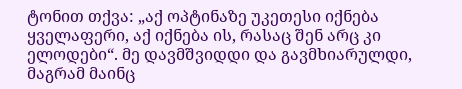ტონით თქვა: „აქ ოპტინაზე უკეთესი იქნება ყველაფერი, აქ იქნება ის, რასაც შენ არც კი ელოდები“. მე დავმშვიდდი და გავმხიარულდი, მაგრამ მაინც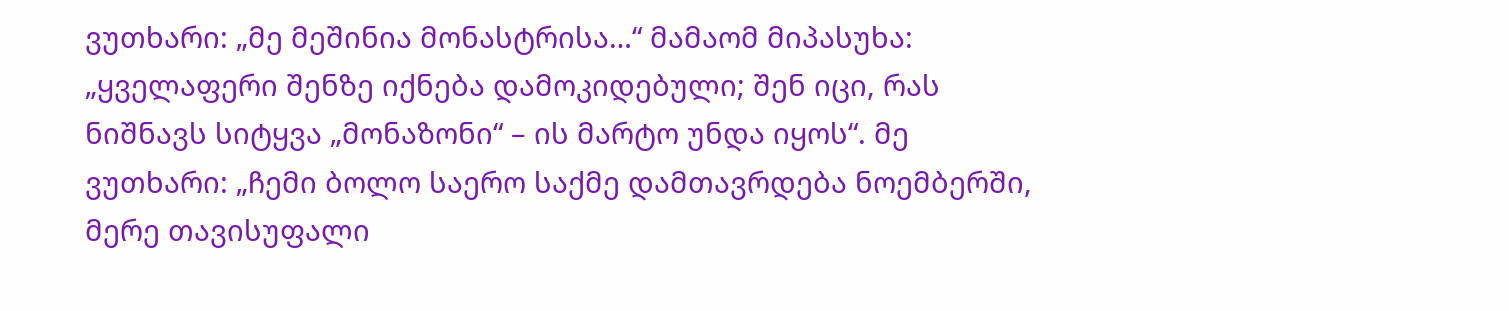ვუთხარი: „მე მეშინია მონასტრისა…“ მამაომ მიპასუხა: „ყველაფერი შენზე იქნება დამოკიდებული; შენ იცი, რას ნიშნავს სიტყვა „მონაზონი“ – ის მარტო უნდა იყოს“. მე ვუთხარი: „ჩემი ბოლო საერო საქმე დამთავრდება ნოემბერში, მერე თავისუფალი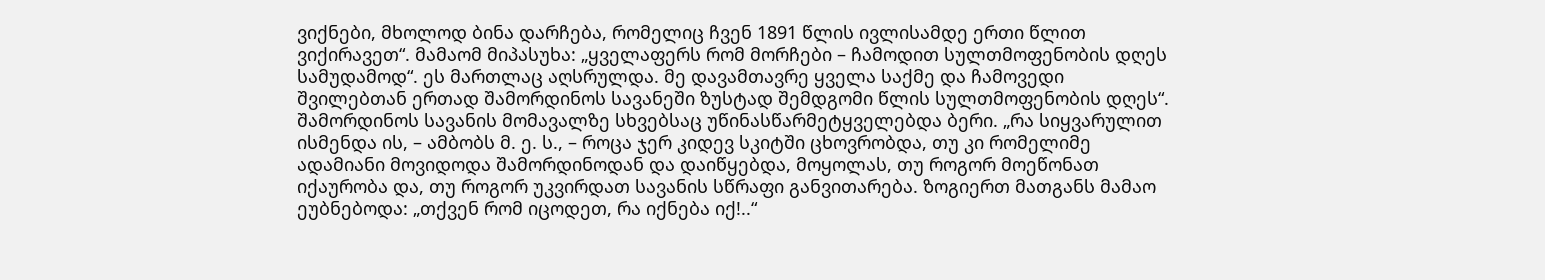ვიქნები, მხოლოდ ბინა დარჩება, რომელიც ჩვენ 1891 წლის ივლისამდე ერთი წლით ვიქირავეთ“. მამაომ მიპასუხა: „ყველაფერს რომ მორჩები – ჩამოდით სულთმოფენობის დღეს სამუდამოდ“. ეს მართლაც აღსრულდა. მე დავამთავრე ყველა საქმე და ჩამოვედი შვილებთან ერთად შამორდინოს სავანეში ზუსტად შემდგომი წლის სულთმოფენობის დღეს“.
შამორდინოს სავანის მომავალზე სხვებსაც უწინასწარმეტყველებდა ბერი. „რა სიყვარულით ისმენდა ის, – ამბობს მ. ე. ს., – როცა ჯერ კიდევ სკიტში ცხოვრობდა, თუ კი რომელიმე ადამიანი მოვიდოდა შამორდინოდან და დაიწყებდა, მოყოლას, თუ როგორ მოეწონათ იქაურობა და, თუ როგორ უკვირდათ სავანის სწრაფი განვითარება. ზოგიერთ მათგანს მამაო ეუბნებოდა: „თქვენ რომ იცოდეთ, რა იქნება იქ!..“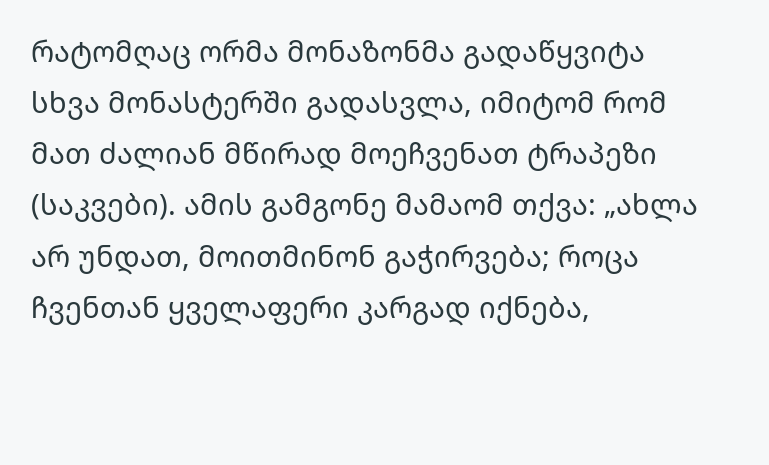რატომღაც ორმა მონაზონმა გადაწყვიტა სხვა მონასტერში გადასვლა, იმიტომ რომ მათ ძალიან მწირად მოეჩვენათ ტრაპეზი (საკვები). ამის გამგონე მამაომ თქვა: „ახლა არ უნდათ, მოითმინონ გაჭირვება; როცა ჩვენთან ყველაფერი კარგად იქნება,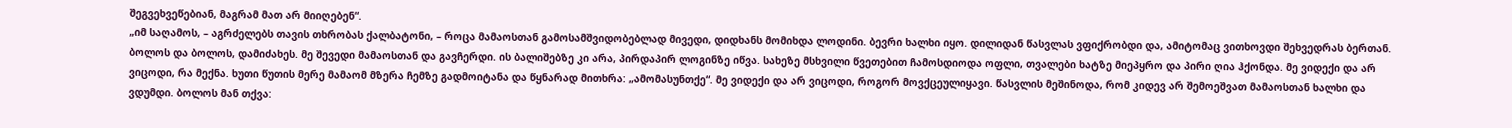შეგვეხვეწებიან, მაგრამ მათ არ მიიღებენ“.
„იმ საღამოს, – აგრძელებს თავის თხრობას ქალბატონი, – როცა მამაოსთან გამოსამშვიდობებლად მივედი, დიდხანს მომიხდა ლოდინი. ბევრი ხალხი იყო. დილიდან წასვლას ვფიქრობდი და, ამიტომაც ვითხოვდი შეხვედრას ბერთან. ბოლოს და ბოლოს, დამიძახეს. მე შევედი მამაოსთან და გავჩერდი. ის ბალიშებზე კი არა, პირდაპირ ლოგინზე იწვა. სახეზე მსხვილი წვეთებით ჩამოსდიოდა ოფლი, თვალები ხატზე მიეპყრო და პირი ღია ჰქონდა. მე ვიდექი და არ ვიცოდი, რა მექნა. ხუთი წუთის მერე მამაომ მზერა ჩემზე გადმოიტანა და წყნარად მითხრა: „ამომასუნთქე“. მე ვიდექი და არ ვიცოდი, როგორ მოვქცეულიყავი. წასვლის მეშინოდა, რომ კიდევ არ შემოეშვათ მამაოსთან ხალხი და ვდუმდი. ბოლოს მან თქვა: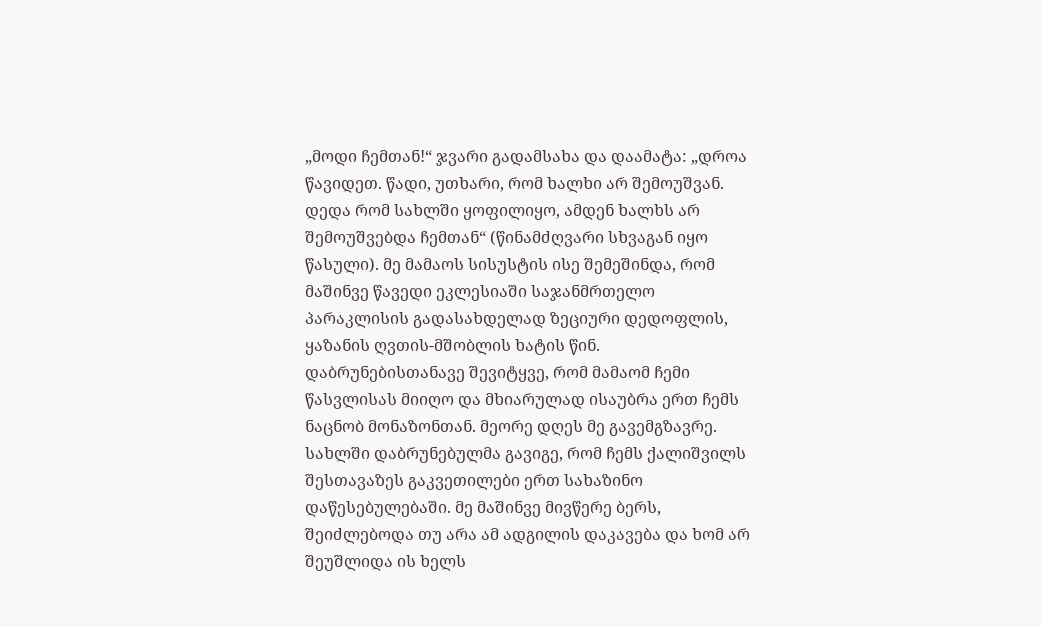„მოდი ჩემთან!“ ჯვარი გადამსახა და დაამატა: „დროა წავიდეთ. წადი, უთხარი, რომ ხალხი არ შემოუშვან. დედა რომ სახლში ყოფილიყო, ამდენ ხალხს არ შემოუშვებდა ჩემთან“ (წინამძღვარი სხვაგან იყო წასული). მე მამაოს სისუსტის ისე შემეშინდა, რომ მაშინვე წავედი ეკლესიაში საჯანმრთელო პარაკლისის გადასახდელად ზეციური დედოფლის, ყაზანის ღვთის-მშობლის ხატის წინ. დაბრუნებისთანავე შევიტყვე, რომ მამაომ ჩემი წასვლისას მიიღო და მხიარულად ისაუბრა ერთ ჩემს ნაცნობ მონაზონთან. მეორე დღეს მე გავემგზავრე. სახლში დაბრუნებულმა გავიგე, რომ ჩემს ქალიშვილს შესთავაზეს გაკვეთილები ერთ სახაზინო დაწესებულებაში. მე მაშინვე მივწერე ბერს, შეიძლებოდა თუ არა ამ ადგილის დაკავება და ხომ არ შეუშლიდა ის ხელს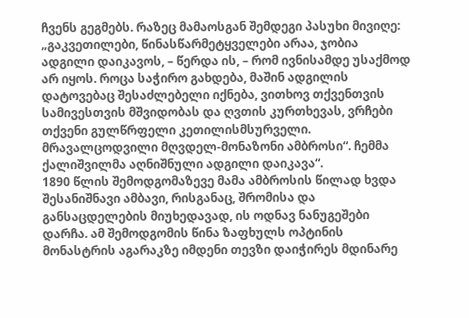ჩვენს გეგმებს. რაზეც მამაოსგან შემდეგი პასუხი მივიღე: „გაკვეთილები, წინასწარმეტყველები არაა, ჯობია ადგილი დაიკავოს, – წერდა ის, – რომ ივნისამდე უსაქმოდ არ იყოს. როცა საჭირო გახდება, მაშინ ადგილის დატოვებაც შესაძლებელი იქნება, ვითხოვ თქვენთვის სამივესთვის მშვიდობას და ღვთის კურთხევას, ვრჩები თქვენი გულწრფელი კეთილისმსურველი. მრავალცოდვილი მღვდელ-მონაზონი ამბროსი“. ჩემმა ქალიშვილმა აღნიშნული ადგილი დაიკავა“.
1890 წლის შემოდგომაზევე მამა ამბროსის წილად ხვდა შესანიშნავი ამბავი, რისგანაც, შრომისა და განსაცდელების მიუხედავად, ის ოდნავ ნანუგეშები დარჩა. ამ შემოდგომის წინა ზაფხულს ოპტინის მონასტრის აგარაკზე იმდენი თევზი დაიჭირეს მდინარე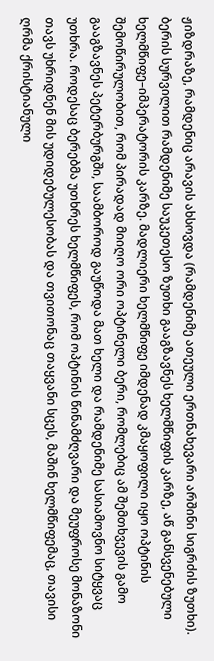ჟიზდრაზე, რამდენიც არავის ახსოვდა (რამდენიმე ათეული ერთნახევარი არშინი სიგრძის ზუთხი). ბერის სურვილით რამდენიმე საუკეთესო ზუთხი გააგზავნეს ხელმწიფის კარზე, აწ განსვენებული ხელმწიფე–იმპერატორის კარზე. მადლიერი ხელმწიფე იმდენად კმაყოფილი იყო ოპტინის შემოწირულობით, რომ პირადად მიიღო ორი ოპტინელი ბერი, რომლებიც ამ შემთხვევის გამო გააგზავნეს პეტერბურგში, საამბოროდ გაუწოდა მათ ხელი და რამდენიმე სასიამოვნო სიტყვაც უთხრა. როდესაც ბერებმა უთხრეს ხელმწიფეს, რომ ოპტინის წინამძღვარი და მეუფროსე მონაზონი თავს უხრიდნენ მის უდიდებულესობას და თვითონაც თაყვანი სცეს, მაშინ ხელმწიფემაც, თავისი ღრმა ქრისტიანული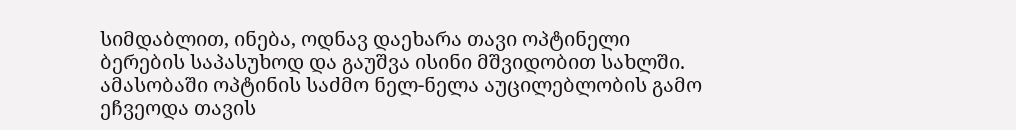სიმდაბლით, ინება, ოდნავ დაეხარა თავი ოპტინელი ბერების საპასუხოდ და გაუშვა ისინი მშვიდობით სახლში.
ამასობაში ოპტინის საძმო ნელ-ნელა აუცილებლობის გამო ეჩვეოდა თავის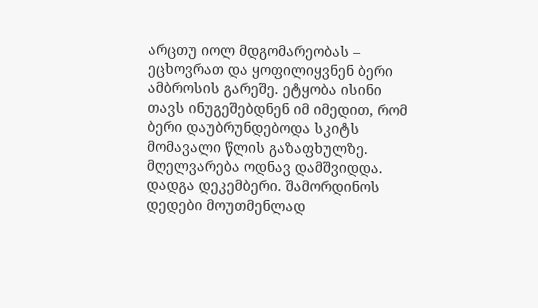არცთუ იოლ მდგომარეობას – ეცხოვრათ და ყოფილიყვნენ ბერი ამბროსის გარეშე. ეტყობა ისინი თავს ინუგეშებდნენ იმ იმედით, რომ ბერი დაუბრუნდებოდა სკიტს მომავალი წლის გაზაფხულზე. მღელვარება ოდნავ დამშვიდდა. დადგა დეკემბერი. შამორდინოს დედები მოუთმენლად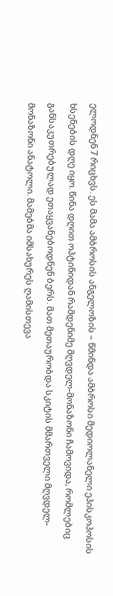ელოდნენ 7 რიცხვს. ეს მამა ამბროსის ანგელოზის – წმინდა ამბროსი მედიოლანელი ეპისკოპოსის ხსენების დღე იყო. წინა დღით ოპტინიდან რამდენიმე მღვდელ-მონაზონი ჩამოვიდა, რომლებიც განსაკუთრებულად ეთაყვანებოდნენ ბერს. მათ მეთაურობდა სკიტის მმართველი მღვდელ-მონაზონი ანატოლი. მამებმა იმსახურეს ღამისთევა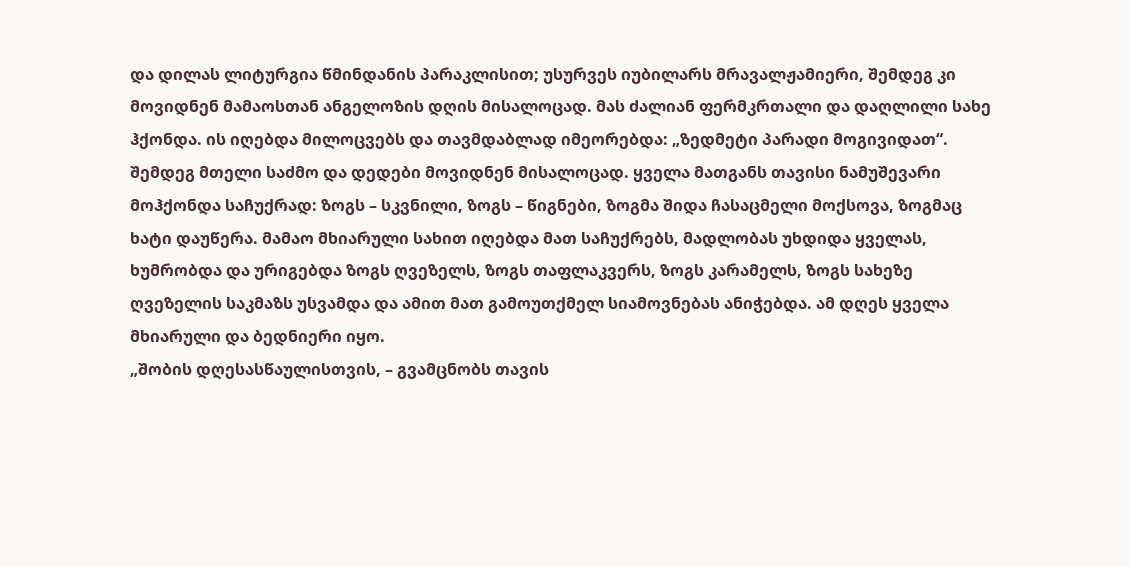და დილას ლიტურგია წმინდანის პარაკლისით; უსურვეს იუბილარს მრავალჟამიერი, შემდეგ კი მოვიდნენ მამაოსთან ანგელოზის დღის მისალოცად. მას ძალიან ფერმკრთალი და დაღლილი სახე ჰქონდა. ის იღებდა მილოცვებს და თავმდაბლად იმეორებდა: „ზედმეტი პარადი მოგივიდათ“. შემდეგ მთელი საძმო და დედები მოვიდნენ მისალოცად. ყველა მათგანს თავისი ნამუშევარი მოჰქონდა საჩუქრად: ზოგს – სკვნილი, ზოგს – წიგნები, ზოგმა შიდა ჩასაცმელი მოქსოვა, ზოგმაც ხატი დაუწერა. მამაო მხიარული სახით იღებდა მათ საჩუქრებს, მადლობას უხდიდა ყველას, ხუმრობდა და ურიგებდა ზოგს ღვეზელს, ზოგს თაფლაკვერს, ზოგს კარამელს, ზოგს სახეზე ღვეზელის საკმაზს უსვამდა და ამით მათ გამოუთქმელ სიამოვნებას ანიჭებდა. ამ დღეს ყველა მხიარული და ბედნიერი იყო.
„შობის დღესასწაულისთვის, – გვამცნობს თავის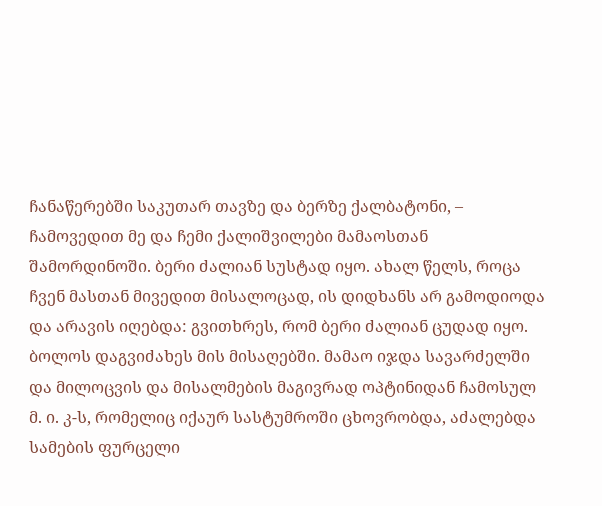ჩანაწერებში საკუთარ თავზე და ბერზე ქალბატონი, – ჩამოვედით მე და ჩემი ქალიშვილები მამაოსთან შამორდინოში. ბერი ძალიან სუსტად იყო. ახალ წელს, როცა ჩვენ მასთან მივედით მისალოცად, ის დიდხანს არ გამოდიოდა და არავის იღებდა: გვითხრეს, რომ ბერი ძალიან ცუდად იყო. ბოლოს დაგვიძახეს მის მისაღებში. მამაო იჯდა სავარძელში და მილოცვის და მისალმების მაგივრად ოპტინიდან ჩამოსულ მ. ი. კ-ს, რომელიც იქაურ სასტუმროში ცხოვრობდა, აძალებდა სამების ფურცელი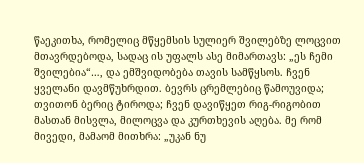წაეკითხა, რომელიც მწყემსის სულიერ შვილებზე ლოცვით მთავრდებოდა, სადაც ის უფალს ასე მიმართავს: „ეს ჩემი შვილებია“…, და ემშვიდობება თავის სამწყსოს. ჩვენ ყველანი დავმწუხრდით. ბევრს ცრემლებიც წამოუვიდა; თვითონ ბერიც ტიროდა; ჩვენ დავიწყეთ რიგ-რიგობით მასთან მისვლა, მილოცვა და კურთხევის აღება. მე რომ მივედი, მამაომ მითხრა: „უკან ნუ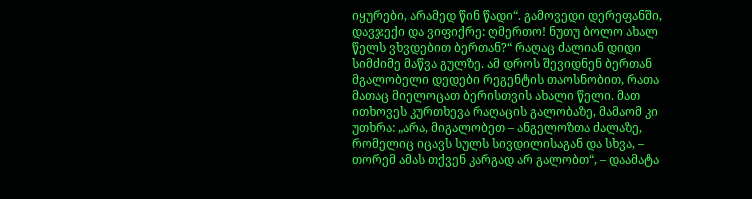იყურები, არამედ წინ წადი“. გამოვედი დერეფანში, დავჯექი და ვიფიქრე: ღმერთო! ნუთუ ბოლო ახალ წელს ვხვდებით ბერთან?“ რაღაც ძალიან დიდი სიმძიმე მაწვა გულზე. ამ დროს შევიდნენ ბერთან მგალობელი დედები რეგენტის თაოსნობით, რათა მათაც მიელოცათ ბერისთვის ახალი წელი. მათ ითხოვეს კურთხევა რაღაცის გალობაზე, მამაომ კი უთხრა: „არა, მიგალობეთ – ანგელოზთა ძალაზე, რომელიც იცავს სულს სივდილისაგან და სხვა, – თორემ ამას თქვენ კარგად არ გალობთ“, – დაამატა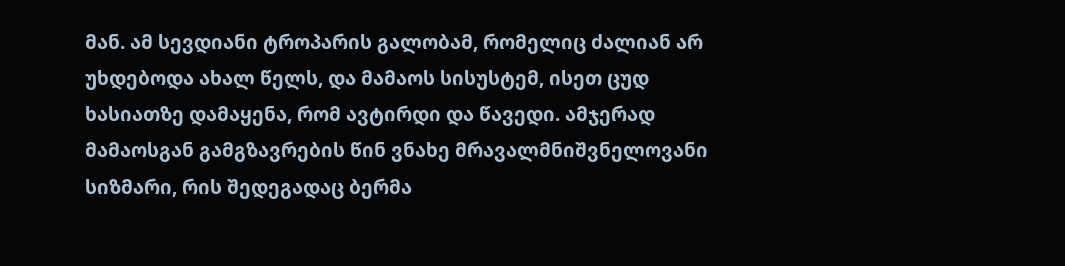მან. ამ სევდიანი ტროპარის გალობამ, რომელიც ძალიან არ უხდებოდა ახალ წელს, და მამაოს სისუსტემ, ისეთ ცუდ ხასიათზე დამაყენა, რომ ავტირდი და წავედი. ამჯერად მამაოსგან გამგზავრების წინ ვნახე მრავალმნიშვნელოვანი სიზმარი, რის შედეგადაც ბერმა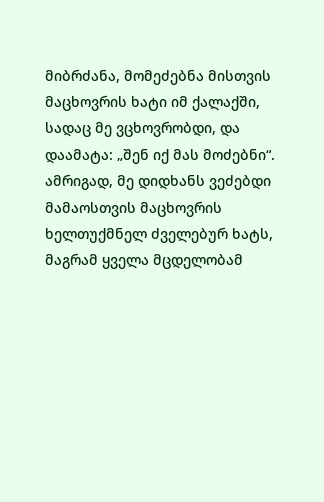მიბრძანა, მომეძებნა მისთვის მაცხოვრის ხატი იმ ქალაქში, სადაც მე ვცხოვრობდი, და დაამატა: „შენ იქ მას მოძებნი“. ამრიგად, მე დიდხანს ვეძებდი მამაოსთვის მაცხოვრის ხელთუქმნელ ძველებურ ხატს, მაგრამ ყველა მცდელობამ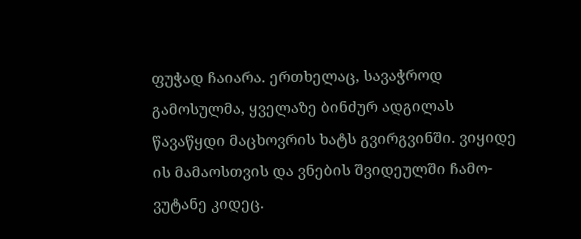ფუჭად ჩაიარა. ერთხელაც, სავაჭროდ გამოსულმა, ყველაზე ბინძურ ადგილას წავაწყდი მაცხოვრის ხატს გვირგვინში. ვიყიდე ის მამაოსთვის და ვნების შვიდეულში ჩამო-ვუტანე კიდეც.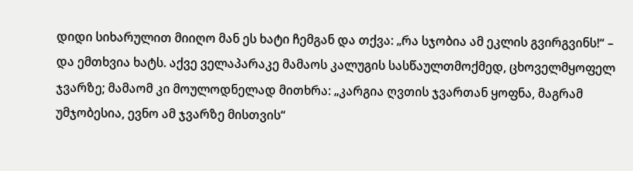დიდი სიხარულით მიიღო მან ეს ხატი ჩემგან და თქვა: „რა სჯობია ამ ეკლის გვირგვინს!“ – და ემთხვია ხატს. აქვე ველაპარაკე მამაოს კალუგის სასწაულთმოქმედ, ცხოველმყოფელ ჯვარზე; მამაომ კი მოულოდნელად მითხრა: „კარგია ღვთის ჯვართან ყოფნა, მაგრამ უმჯობესია, ევნო ამ ჯვარზე მისთვის“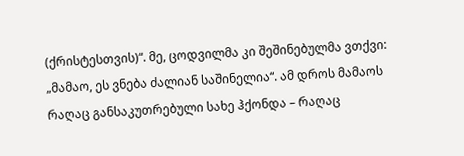(ქრისტესთვის)“. მე, ცოდვილმა კი შეშინებულმა ვთქვი: „მამაო, ეს ვნება ძალიან საშინელია“. ამ დროს მამაოს რაღაც განსაკუთრებული სახე ჰქონდა – რაღაც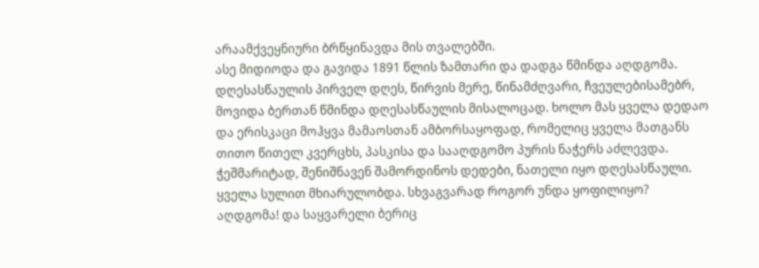არაამქვეყნიური ბრწყინავდა მის თვალებში.
ასე მიდიოდა და გავიდა 1891 წლის ზამთარი და დადგა წმინდა აღდგომა. დღესასწაულის პირველ დღეს, წირვის მერე, წინამძღვარი, ჩვეულებისამებრ, მოვიდა ბერთან წმინდა დღესასწაულის მისალოცად. ხოლო მას ყველა დედაო და ერისკაცი მოჰყვა მამაოსთან ამბორსაყოფად, რომელიც ყველა მათგანს თითო წითელ კვერცხს, პასკისა და სააღდგომო პურის ნაჭერს აძლევდა. ჭეშმარიტად, შენიშნავენ შამორდინოს დედები, ნათელი იყო დღესასწაული. ყველა სულით მხიარულობდა. სხვაგვარად როგორ უნდა ყოფილიყო? აღდგომა! და საყვარელი ბერიც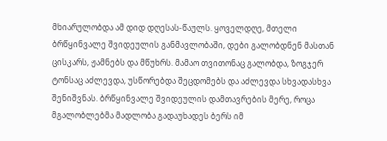მხიარულობდა ამ დიდ დღესას-წაულს. ყოველდღე, მთელი ბრწყინვალე შვიდეულის განმავლობაში, დები გალობდნენ მასთან ცისკარს, ჟამნებს და მწუხრს. მამაო თვითონაც გალობდა, ზოგჯერ ტონსაც აძლევდა, უსწორებდა შეცდომებს და აძლევდა სხვადასხვა შენიშვნას. ბრწყინვალე შვიდეულის დამთავრების მერე, როცა მგალობლებმა მადლობა გადაუხადეს ბერს იმ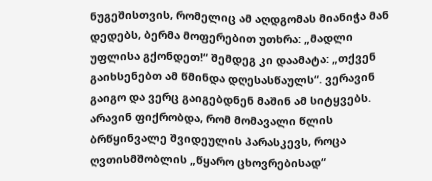ნუგეშისთვის, რომელიც ამ აღდგომას მიანიჭა მან დედებს, ბერმა მოფერებით უთხრა: „მადლი უფლისა გქონდეთ!“ შემდეგ კი დაამატა: „თქვენ გაიხსენებთ ამ წმინდა დღესასწაულს“. ვერავინ გაიგო და ვერც გაიგებდნენ მაშინ ამ სიტყვებს. არავინ ფიქრობდა, რომ მომავალი წლის ბრწყინვალე შვიდეულის პარასკევს, როცა ღვთისმშობლის „წყარო ცხოვრებისად“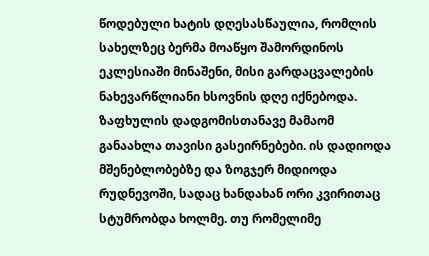წოდებული ხატის დღესასწაულია, რომლის სახელზეც ბერმა მოაწყო შამორდინოს ეკლესიაში მინაშენი, მისი გარდაცვალების ნახევარწლიანი ხსოვნის დღე იქნებოდა.
ზაფხულის დადგომისთანავე მამაომ განაახლა თავისი გასეირნებები. ის დადიოდა მშენებლობებზე და ზოგჯერ მიდიოდა რუდნევოში, სადაც ხანდახან ორი კვირითაც სტუმრობდა ხოლმე. თუ რომელიმე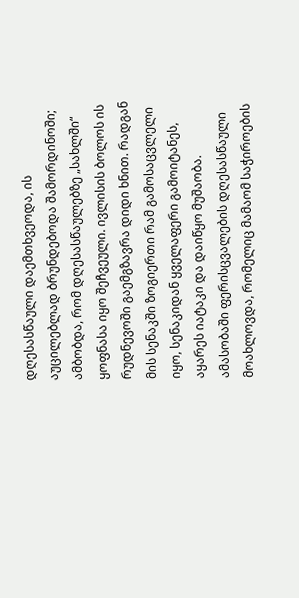დღესასწაული დაემთხვეოდა, ის აუცილებლად ბრუნდებოდა შამორდინოში; ამბობდა, რომ დღესასწაულებზე „სახლში“ ყოფნასა იყო შეჩვეული. ივლისის ბოლოს ის რუდნევოში გაემგზავრა დიდი ხნით. რადგან მის სენაკში ზოგიერთი რამ გამოსაცვლელი იყო, სენაკიდან ყველაფერი გამოიტანეს, აყარეს იატაკი და დაიწყო მუშაობა. ამასობაში ფერისცვალების დღესასწაული მოახლოვდა, რომელიც მამაომ საჭიროების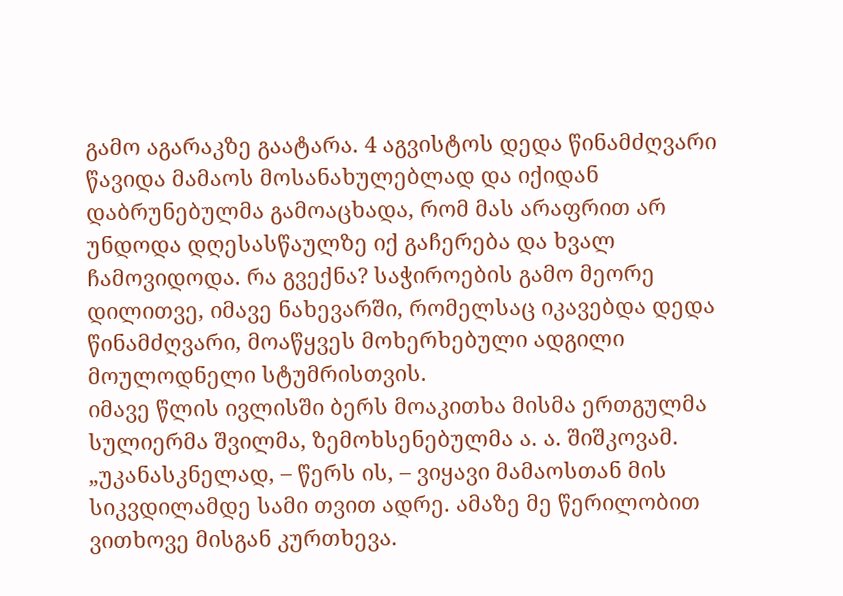გამო აგარაკზე გაატარა. 4 აგვისტოს დედა წინამძღვარი წავიდა მამაოს მოსანახულებლად და იქიდან დაბრუნებულმა გამოაცხადა, რომ მას არაფრით არ უნდოდა დღესასწაულზე იქ გაჩერება და ხვალ ჩამოვიდოდა. რა გვექნა? საჭიროების გამო მეორე დილითვე, იმავე ნახევარში, რომელსაც იკავებდა დედა წინამძღვარი, მოაწყვეს მოხერხებული ადგილი მოულოდნელი სტუმრისთვის.
იმავე წლის ივლისში ბერს მოაკითხა მისმა ერთგულმა სულიერმა შვილმა, ზემოხსენებულმა ა. ა. შიშკოვამ. „უკანასკნელად, – წერს ის, – ვიყავი მამაოსთან მის სიკვდილამდე სამი თვით ადრე. ამაზე მე წერილობით ვითხოვე მისგან კურთხევა.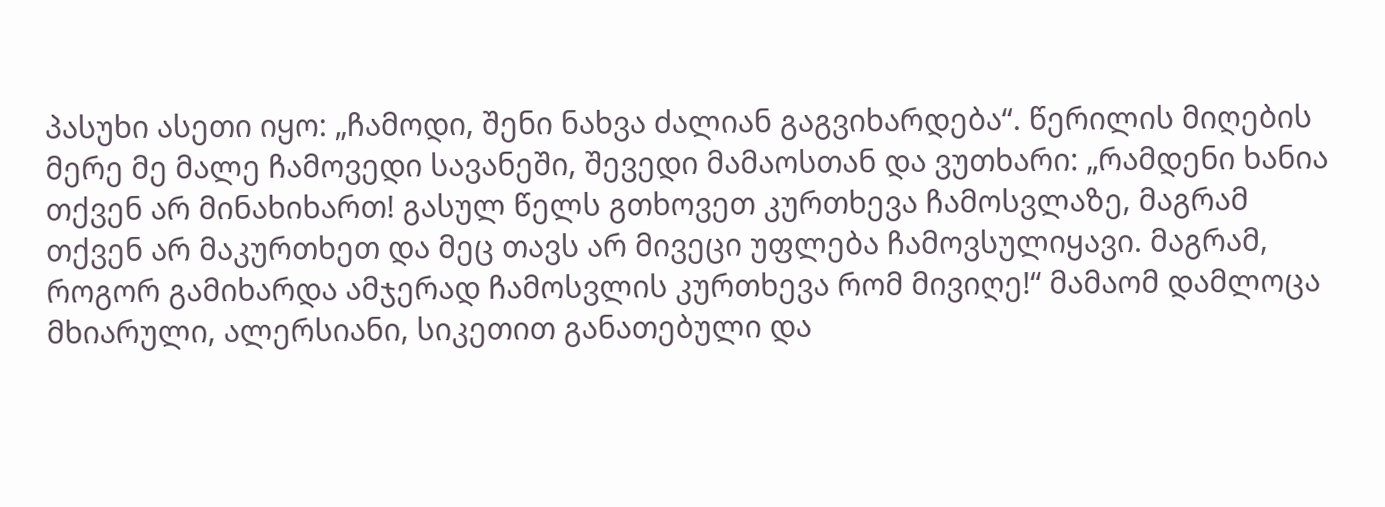პასუხი ასეთი იყო: „ჩამოდი, შენი ნახვა ძალიან გაგვიხარდება“. წერილის მიღების მერე მე მალე ჩამოვედი სავანეში, შევედი მამაოსთან და ვუთხარი: „რამდენი ხანია თქვენ არ მინახიხართ! გასულ წელს გთხოვეთ კურთხევა ჩამოსვლაზე, მაგრამ თქვენ არ მაკურთხეთ და მეც თავს არ მივეცი უფლება ჩამოვსულიყავი. მაგრამ, როგორ გამიხარდა ამჯერად ჩამოსვლის კურთხევა რომ მივიღე!“ მამაომ დამლოცა მხიარული, ალერსიანი, სიკეთით განათებული და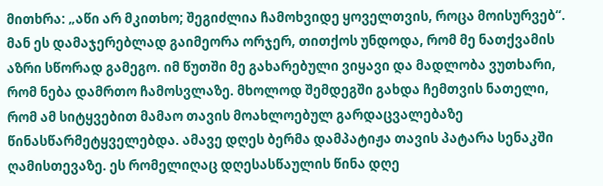მითხრა: „აწი არ მკითხო; შეგიძლია ჩამოხვიდე ყოველთვის, როცა მოისურვებ“. მან ეს დამაჯერებლად გაიმეორა ორჯერ, თითქოს უნდოდა, რომ მე ნათქვამის აზრი სწორად გამეგო. იმ წუთში მე გახარებული ვიყავი და მადლობა ვუთხარი, რომ ნება დამრთო ჩამოსვლაზე. მხოლოდ შემდეგში გახდა ჩემთვის ნათელი, რომ ამ სიტყვებით მამაო თავის მოახლოებულ გარდაცვალებაზე წინასწარმეტყველებდა. ამავე დღეს ბერმა დამპატიჟა თავის პატარა სენაკში ღამისთევაზე. ეს რომელიღაც დღესასწაულის წინა დღე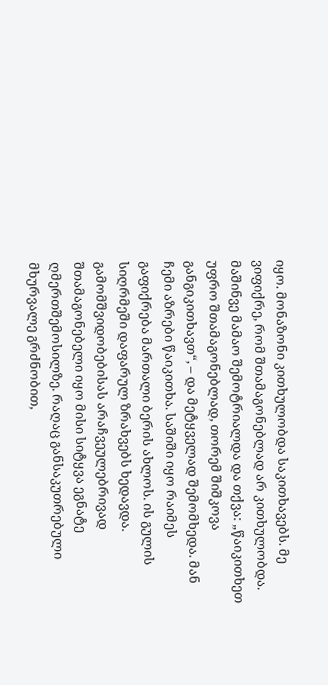იყო. მონაზონი კითხულობდა საკითხავებს. მე ვიფიქრე, რომ შთამაგონებლად არ კითხულობდა. მაშინვე მამაო შემოტრიალდა და თქვა: „წაიკითხეთ უფრო შთამაგონებლად, თორემ შიშკოვა განგიკითხავთ“, – და მეტყველად შემომხედა. მან ჩემი აზრები წაიკითხა. საშიში იყო რაიმეს გაფიქრება მართალი ბერის ახლოს. ის გულის სიღრმეში დაფარულ ზრახვებს ხედავდა. გამომშვიდობებისას არაჩვეულებრივად შთამაგონებელი იყო მისი სიტყვა ეგნატე ღმერთშემოსილზე. რაღაც განსაკუთრებული მხურვალე გრძნობით,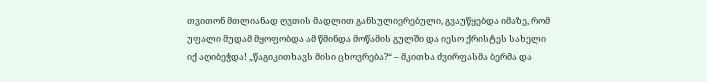თვითონ მთლიანად ღვთის მადლით განსულიერებული, გვაუწყებდა იმაზე, რომ უფალი მუდამ მყოფობდა ამ წმინდა მოწამის გულში და იესო ქრისტეს სახელი იქ აღიბეჭდა! „წაგიკითხავს მისი ცხოვრება?“ – მკითხა ძვირფასმა ბერმა და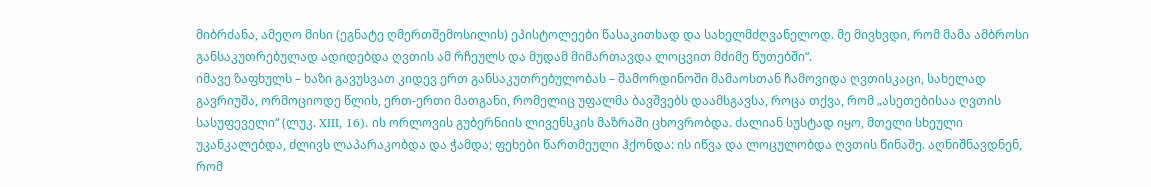მიბრძანა, ამეღო მისი (ეგნატე ღმერთშემოსილის) ეპისტოლეები წასაკითხად და სახელმძღვანელოდ. მე მივხვდი, რომ მამა ამბროსი განსაკუთრებულად ადიდებდა ღვთის ამ რჩეულს და მუდამ მიმართავდა ლოცვით მძიმე წუთებში“.
იმავე ზაფხულს – ხაზი გავუსვათ კიდევ ერთ განსაკუთრებულობას – შამორდინოში მამაოსთან ჩამოვიდა ღვთისკაცი, სახელად გავრიუშა, ორმოციოდე წლის, ერთ-ერთი მათგანი, რომელიც უფალმა ბავშვებს დაამსგავსა, როცა თქვა, რომ „ასეთებისაა ღვთის სასუფეველი“ (ლუკ. XIII, 16). ის ორლოვის გუბერნიის ლივენსკის მაზრაში ცხოვრობდა. ძალიან სუსტად იყო, მთელი სხეული უკანკალებდა, ძლივს ლაპარაკობდა და ჭამდა; ფეხები წართმეული ჰქონდა: ის იწვა და ლოცულობდა ღვთის წინაშე. აღნიშნავდნენ, რომ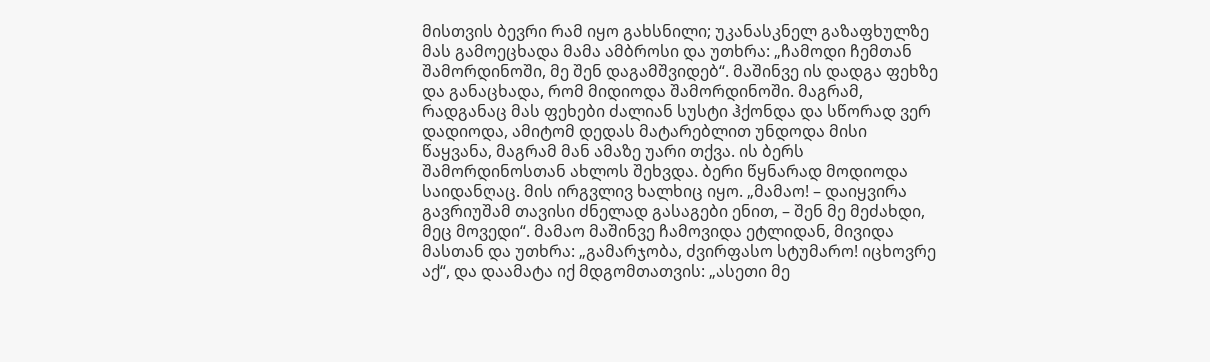მისთვის ბევრი რამ იყო გახსნილი; უკანასკნელ გაზაფხულზე მას გამოეცხადა მამა ამბროსი და უთხრა: „ჩამოდი ჩემთან შამორდინოში, მე შენ დაგამშვიდებ“. მაშინვე ის დადგა ფეხზე და განაცხადა, რომ მიდიოდა შამორდინოში. მაგრამ, რადგანაც მას ფეხები ძალიან სუსტი ჰქონდა და სწორად ვერ დადიოდა, ამიტომ დედას მატარებლით უნდოდა მისი წაყვანა, მაგრამ მან ამაზე უარი თქვა. ის ბერს შამორდინოსთან ახლოს შეხვდა. ბერი წყნარად მოდიოდა საიდანღაც. მის ირგვლივ ხალხიც იყო. „მამაო! – დაიყვირა გავრიუშამ თავისი ძნელად გასაგები ენით, – შენ მე მეძახდი, მეც მოვედი“. მამაო მაშინვე ჩამოვიდა ეტლიდან, მივიდა მასთან და უთხრა: „გამარჯობა, ძვირფასო სტუმარო! იცხოვრე აქ“, და დაამატა იქ მდგომთათვის: „ასეთი მე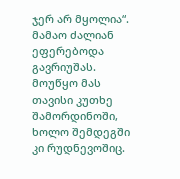ჯერ არ მყოლია“. მამაო ძალიან ეფერებოდა გავრიუშას. მოუწყო მას თავისი კუთხე შამორდინოში, ხოლო შემდეგში კი რუდნევოშიც.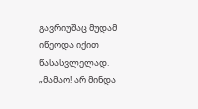გავრიუშაც მუდამ იწეოდა იქით წასასვლელად. „მამაო! არ მინდა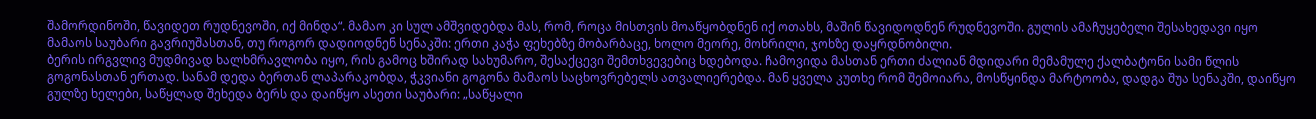შამორდინოში, წავიდეთ რუდნევოში, იქ მინდა“. მამაო კი სულ ამშვიდებდა მას, რომ, როცა მისთვის მოაწყობდნენ იქ ოთახს, მაშინ წავიდოდნენ რუდნევოში. გულის ამაჩუყებელი შესახედავი იყო მამაოს საუბარი გავრიუშასთან, თუ როგორ დადიოდნენ სენაკში: ერთი კაჭა ფეხებზე მობარბაცე, ხოლო მეორე, მოხრილი, ჯოხზე დაყრდნობილი.
ბერის ირგვლივ მუდმივად ხალხმრავლობა იყო, რის გამოც ხშირად სახუმარო, შესაქცევი შემთხვევებიც ხდებოდა. ჩამოვიდა მასთან ერთი ძალიან მდიდარი მემამულე ქალბატონი სამი წლის გოგონასთან ერთად. სანამ დედა ბერთან ლაპარაკობდა, ჭკვიანი გოგონა მამაოს საცხოვრებელს ათვალიერებდა. მან ყველა კუთხე რომ შემოიარა, მოსწყინდა მარტოობა, დადგა შუა სენაკში, დაიწყო გულზე ხელები, საწყლად შეხედა ბერს და დაიწყო ასეთი საუბარი: „საწყალი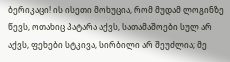ბერიკაცი! ის ისეთი მოხუცია, რომ მუდამ ლოგინზე წევს, ოთახიც პატარა აქვს, სათამაშოები სულ არ აქვს, ფეხები სტკივა, სირბილი არ შეუძლია; მე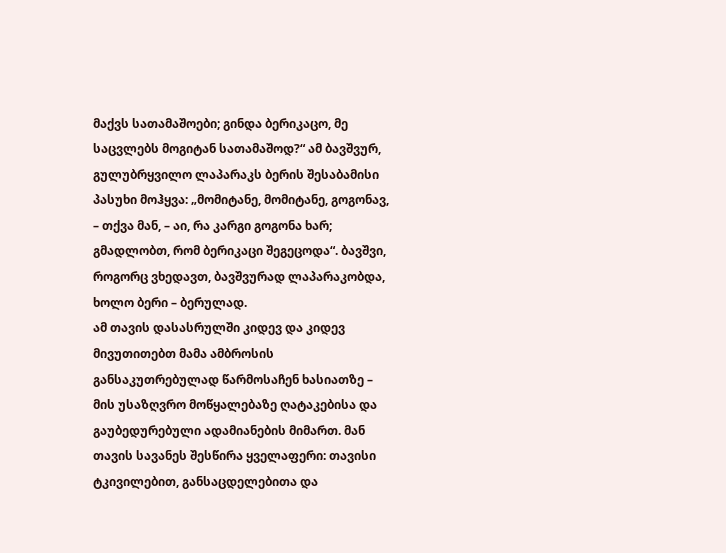მაქვს სათამაშოები; გინდა ბერიკაცო, მე საცვლებს მოგიტან სათამაშოდ?“ ამ ბავშვურ, გულუბრყვილო ლაპარაკს ბერის შესაბამისი პასუხი მოჰყვა: „მომიტანე, მომიტანე, გოგონავ, – თქვა მან, – აი, რა კარგი გოგონა ხარ; გმადლობთ, რომ ბერიკაცი შეგეცოდა“. ბავშვი, როგორც ვხედავთ, ბავშვურად ლაპარაკობდა, ხოლო ბერი – ბერულად.
ამ თავის დასასრულში კიდევ და კიდევ მივუთითებთ მამა ამბროსის განსაკუთრებულად წარმოსაჩენ ხასიათზე – მის უსაზღვრო მოწყალებაზე ღატაკებისა და გაუბედურებული ადამიანების მიმართ. მან თავის სავანეს შესწირა ყველაფერი: თავისი ტკივილებით, განსაცდელებითა და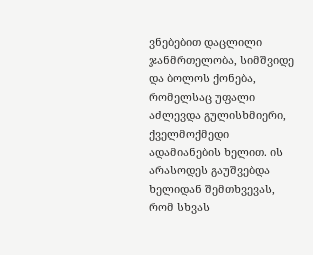ვნებებით დაცლილი ჯანმრთელობა, სიმშვიდე და ბოლოს ქონება, რომელსაც უფალი აძლევდა გულისხმიერი, ქველმოქმედი ადამიანების ხელით. ის არასოდეს გაუშვებდა ხელიდან შემთხვევას, რომ სხვას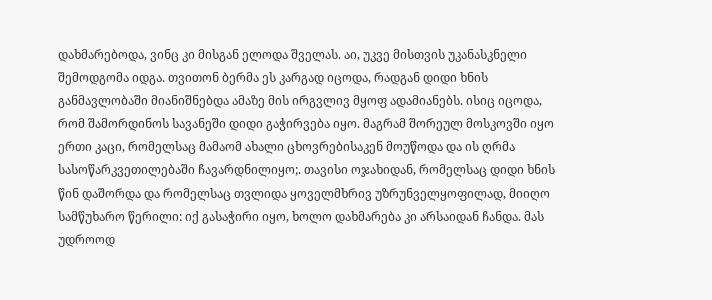დახმარებოდა, ვინც კი მისგან ელოდა შველას. აი, უკვე მისთვის უკანასკნელი შემოდგომა იდგა. თვითონ ბერმა ეს კარგად იცოდა, რადგან დიდი ხნის განმავლობაში მიანიშნებდა ამაზე მის ირგვლივ მყოფ ადამიანებს. ისიც იცოდა, რომ შამორდინოს სავანეში დიდი გაჭირვება იყო. მაგრამ შორეულ მოსკოვში იყო ერთი კაცი, რომელსაც მამაომ ახალი ცხოვრებისაკენ მოუწოდა და ის ღრმა სასოწარკვეთილებაში ჩავარდნილიყო;. თავისი ოჯახიდან, რომელსაც დიდი ხნის წინ დაშორდა და რომელსაც თვლიდა ყოველმხრივ უზრუნველყოფილად, მიიღო სამწუხარო წერილი: იქ გასაჭირი იყო, ხოლო დახმარება კი არსაიდან ჩანდა. მას უდროოდ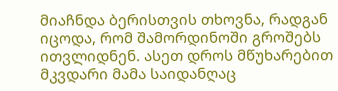მიაჩნდა ბერისთვის თხოვნა, რადგან იცოდა, რომ შამორდინოში გროშებს ითვლიდნენ. ასეთ დროს მწუხარებით მკვდარი მამა საიდანღაც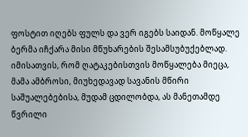ფოსტით იღებს ფულს და ვერ იგებს საიდან. მოწყალე ბერმა იჩქარა მისი მწუხარების შესამსუბუქებლად.
იმისათვის, რომ ღატაკებისთვის მოწყალება მიეცა, მამა ამბროსი, მიუხედავად სავანის მწირი საშუალებებისა, მუდამ ცდილობდა, ას მანეთამდე წვრილი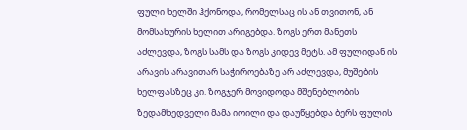ფული ხელში ჰქონოდა, რომელსაც ის ან თვითონ, ან მომსახურის ხელით არიგებდა. ზოგს ერთ მანეთს აძლევდა, ზოგს სამს და ზოგს კიდევ მეტს. ამ ფულიდან ის არავის არავითარ საჭიროებაზე არ აძლევდა, მუშების ხელფასზეც კი. ზოგჯერ მოვიდოდა მშენებლობის ზედამხედველი მამა იოილი და დაუწყებდა ბერს ფულის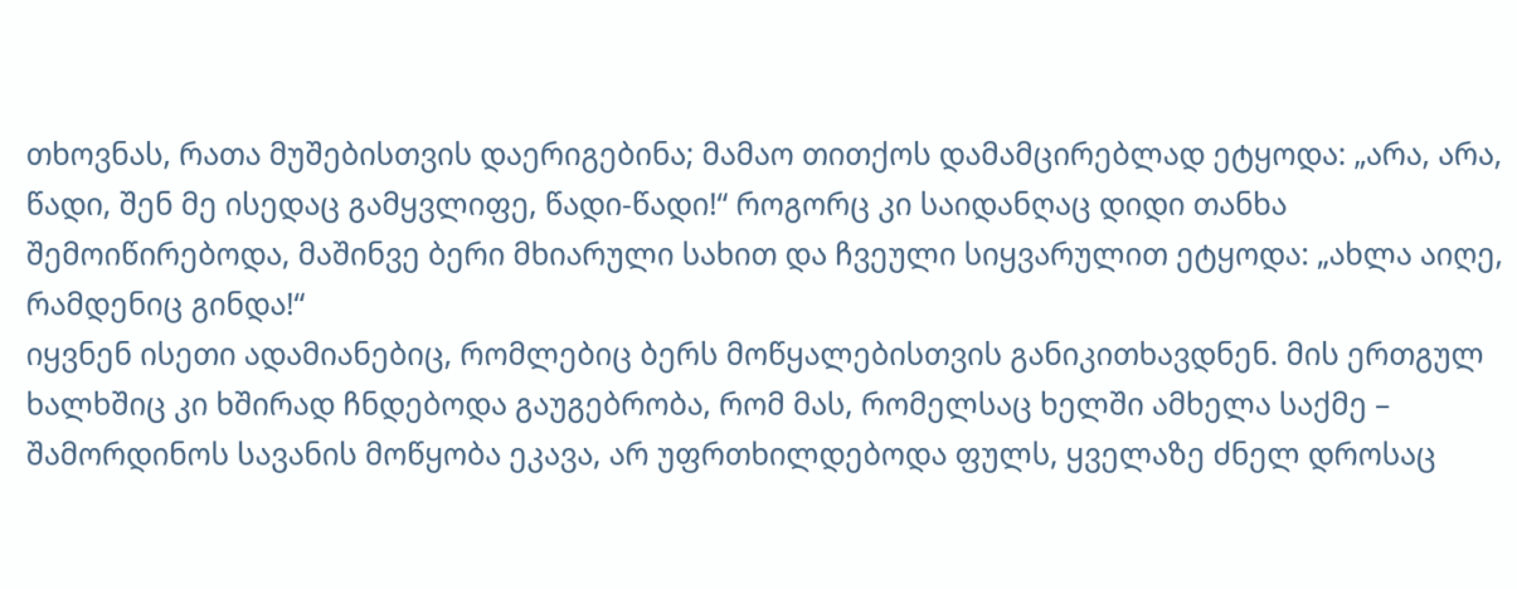თხოვნას, რათა მუშებისთვის დაერიგებინა; მამაო თითქოს დამამცირებლად ეტყოდა: „არა, არა, წადი, შენ მე ისედაც გამყვლიფე, წადი-წადი!“ როგორც კი საიდანღაც დიდი თანხა შემოიწირებოდა, მაშინვე ბერი მხიარული სახით და ჩვეული სიყვარულით ეტყოდა: „ახლა აიღე, რამდენიც გინდა!“
იყვნენ ისეთი ადამიანებიც, რომლებიც ბერს მოწყალებისთვის განიკითხავდნენ. მის ერთგულ ხალხშიც კი ხშირად ჩნდებოდა გაუგებრობა, რომ მას, რომელსაც ხელში ამხელა საქმე – შამორდინოს სავანის მოწყობა ეკავა, არ უფრთხილდებოდა ფულს, ყველაზე ძნელ დროსაც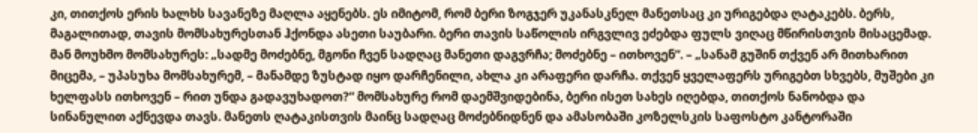კი, თითქოს ერის ხალხს სავანეზე მაღლა აყენებს. ეს იმიტომ, რომ ბერი ზოგჯერ უკანასკნელ მანეთსაც კი ურიგებდა ღატაკებს. ბერს, მაგალითად, თავის მომსახურესთან ჰქონდა ასეთი საუბარი. ბერი თავის საწოლის ირგვლივ ეძებდა ფულს ვიღაც მწირისთვის მისაცემად. მან მოუხმო მომსახურეს: „სადმე მოძებნე, მგონი ჩვენ სადღაც მანეთი დაგვრჩა; მოძებნე – ითხოვენ“. – „სანამ გუშინ თქვენ არ მითხარით მიცემა, – უპასუხა მომსახურემ, – მანამდე ზუსტად იყო დარჩენილი, ახლა კი არაფერი დარჩა. თქვენ ყველაფერს ურიგებთ სხვებს, მუშები კი ხელფასს ითხოვენ – რით უნდა გადავუხადოთ?“ მომსახურე რომ დაემშვიდებინა, ბერი ისეთ სახეს იღებდა, თითქოს ნანობდა და სინანულით აქნევდა თავს. მანეთს ღატაკისთვის მაინც სადღაც მოძებნიდნენ და ამასობაში კოზელსკის საფოსტო კანტორაში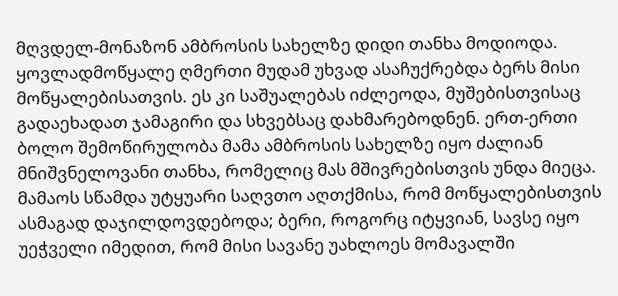მღვდელ-მონაზონ ამბროსის სახელზე დიდი თანხა მოდიოდა. ყოვლადმოწყალე ღმერთი მუდამ უხვად ასაჩუქრებდა ბერს მისი მოწყალებისათვის. ეს კი საშუალებას იძლეოდა, მუშებისთვისაც გადაეხადათ ჯამაგირი და სხვებსაც დახმარებოდნენ. ერთ-ერთი ბოლო შემოწირულობა მამა ამბროსის სახელზე იყო ძალიან მნიშვნელოვანი თანხა, რომელიც მას მშივრებისთვის უნდა მიეცა.
მამაოს სწამდა უტყუარი საღვთო აღთქმისა, რომ მოწყალებისთვის ასმაგად დაჯილდოვდებოდა; ბერი, როგორც იტყვიან, სავსე იყო უეჭველი იმედით, რომ მისი სავანე უახლოეს მომავალში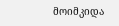მოიმკიდა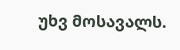უხვ მოსავალს.